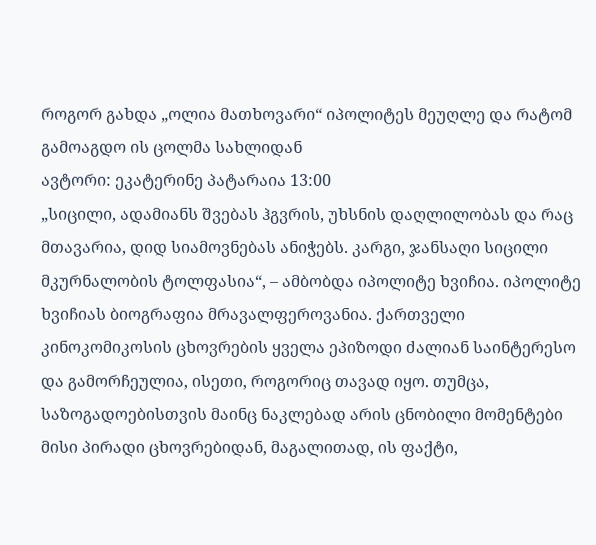როგორ გახდა „ოლია მათხოვარი“ იპოლიტეს მეუღლე და რატომ გამოაგდო ის ცოლმა სახლიდან
ავტორი: ეკატერინე პატარაია 13:00
„სიცილი, ადამიანს შვებას ჰგვრის, უხსნის დაღლილობას და რაც მთავარია, დიდ სიამოვნებას ანიჭებს. კარგი, ჯანსაღი სიცილი მკურნალობის ტოლფასია“, – ამბობდა იპოლიტე ხვიჩია. იპოლიტე ხვიჩიას ბიოგრაფია მრავალფეროვანია. ქართველი კინოკომიკოსის ცხოვრების ყველა ეპიზოდი ძალიან საინტერესო და გამორჩეულია, ისეთი, როგორიც თავად იყო. თუმცა, საზოგადოებისთვის მაინც ნაკლებად არის ცნობილი მომენტები მისი პირადი ცხოვრებიდან, მაგალითად, ის ფაქტი,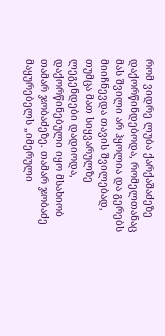რომ ვიდრე ლუბა ქარქაშაძეზე დაქორწინდებოდა, რომელთანაც მას შვილი არ ჰყოლია და გერებს მიიჩნევდა თავის შვილებად, თუმცა მათ სიყვარულზე ლეგენდები დადიოდა, დაქორწინებული იყო მსახიობ თამარ ჯობაძეზე. თამარ ჯობაძე მაყურებელს „იმერული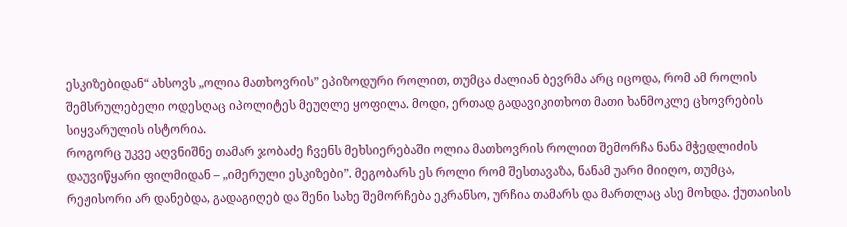ესკიზებიდან“ ახსოვს „ოლია მათხოვრის” ეპიზოდური როლით, თუმცა ძალიან ბევრმა არც იცოდა, რომ ამ როლის შემსრულებელი ოდესღაც იპოლიტეს მეუღლე ყოფილა. მოდი, ერთად გადავიკითხოთ მათი ხანმოკლე ცხოვრების სიყვარულის ისტორია.
როგორც უკვე აღვნიშნე თამარ ჯობაძე ჩვენს მეხსიერებაში ოლია მათხოვრის როლით შემორჩა ნანა მჭედლიძის დაუვიწყარი ფილმიდან – „იმერული ესკიზები”. მეგობარს ეს როლი რომ შესთავაზა, ნანამ უარი მიიღო, თუმცა, რეჟისორი არ დანებდა, გადაგიღებ და შენი სახე შემორჩება ეკრანსო, ურჩია თამარს და მართლაც ასე მოხდა. ქუთაისის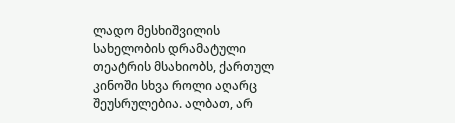ლადო მესხიშვილის სახელობის დრამატული თეატრის მსახიობს, ქართულ კინოში სხვა როლი აღარც შეუსრულებია. ალბათ, არ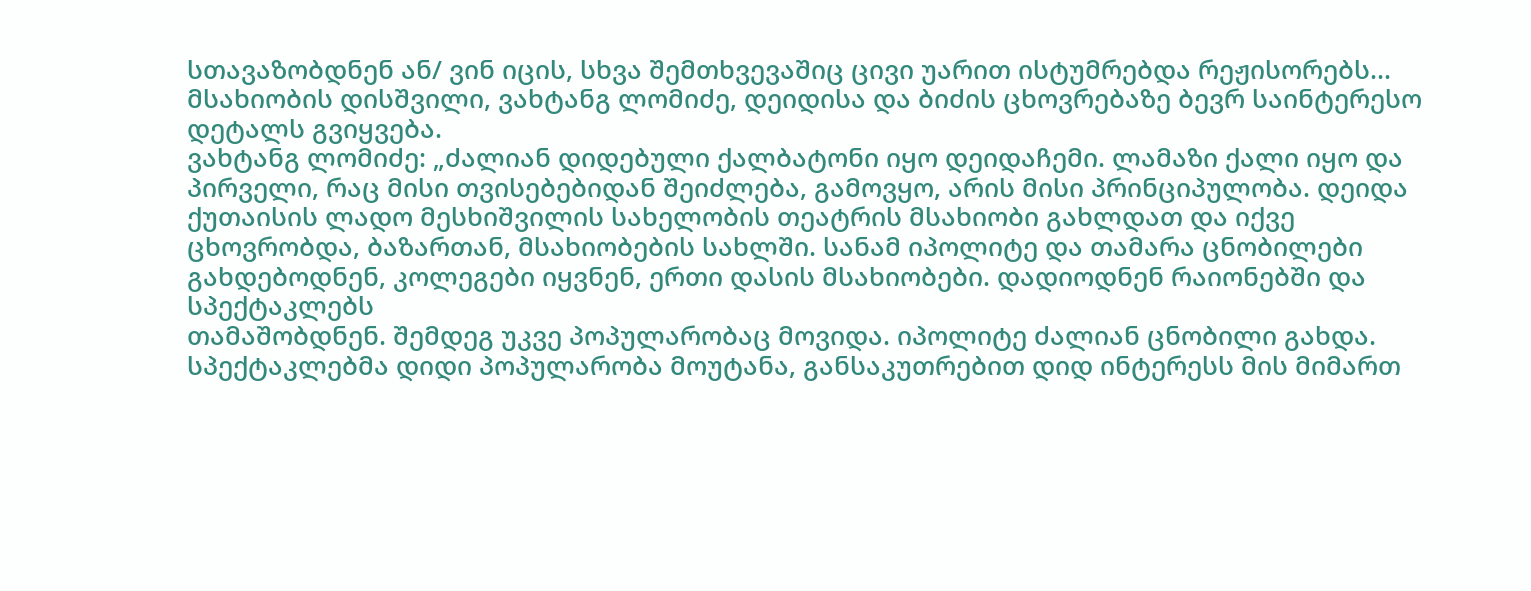სთავაზობდნენ ან/ ვინ იცის, სხვა შემთხვევაშიც ცივი უარით ისტუმრებდა რეჟისორებს... მსახიობის დისშვილი, ვახტანგ ლომიძე, დეიდისა და ბიძის ცხოვრებაზე ბევრ საინტერესო დეტალს გვიყვება.
ვახტანგ ლომიძე: „ძალიან დიდებული ქალბატონი იყო დეიდაჩემი. ლამაზი ქალი იყო და პირველი, რაც მისი თვისებებიდან შეიძლება, გამოვყო, არის მისი პრინციპულობა. დეიდა ქუთაისის ლადო მესხიშვილის სახელობის თეატრის მსახიობი გახლდათ და იქვე ცხოვრობდა, ბაზართან, მსახიობების სახლში. სანამ იპოლიტე და თამარა ცნობილები გახდებოდნენ, კოლეგები იყვნენ, ერთი დასის მსახიობები. დადიოდნენ რაიონებში და სპექტაკლებს
თამაშობდნენ. შემდეგ უკვე პოპულარობაც მოვიდა. იპოლიტე ძალიან ცნობილი გახდა. სპექტაკლებმა დიდი პოპულარობა მოუტანა, განსაკუთრებით დიდ ინტერესს მის მიმართ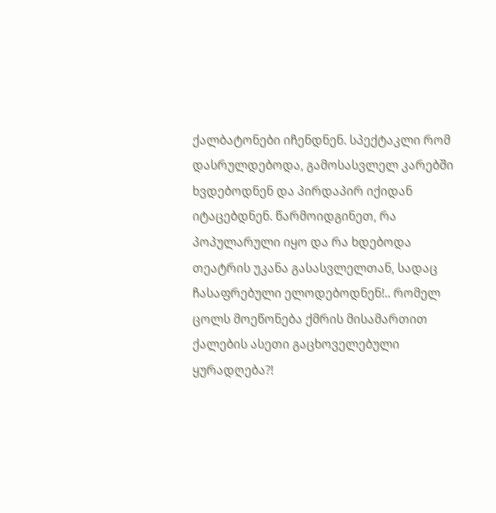ქალბატონები იჩენდნენ. სპექტაკლი რომ დასრულდებოდა, გამოსასვლელ კარებში ხვდებოდნენ და პირდაპირ იქიდან იტაცებდნენ. წარმოიდგინეთ, რა პოპულარული იყო და რა ხდებოდა თეატრის უკანა გასასვლელთან, სადაც ჩასაფრებული ელოდებოდნენ!.. რომელ ცოლს მოეწონება ქმრის მისამართით ქალების ასეთი გაცხოველებული ყურადღება?!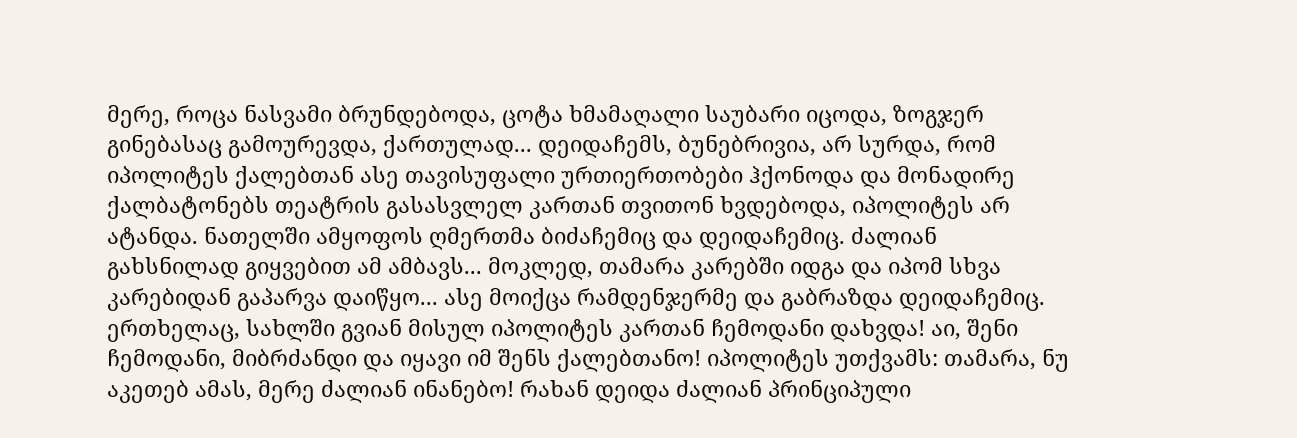მერე, როცა ნასვამი ბრუნდებოდა, ცოტა ხმამაღალი საუბარი იცოდა, ზოგჯერ გინებასაც გამოურევდა, ქართულად... დეიდაჩემს, ბუნებრივია, არ სურდა, რომ იპოლიტეს ქალებთან ასე თავისუფალი ურთიერთობები ჰქონოდა და მონადირე ქალბატონებს თეატრის გასასვლელ კართან თვითონ ხვდებოდა, იპოლიტეს არ ატანდა. ნათელში ამყოფოს ღმერთმა ბიძაჩემიც და დეიდაჩემიც. ძალიან გახსნილად გიყვებით ამ ამბავს... მოკლედ, თამარა კარებში იდგა და იპომ სხვა კარებიდან გაპარვა დაიწყო... ასე მოიქცა რამდენჯერმე და გაბრაზდა დეიდაჩემიც. ერთხელაც, სახლში გვიან მისულ იპოლიტეს კართან ჩემოდანი დახვდა! აი, შენი ჩემოდანი, მიბრძანდი და იყავი იმ შენს ქალებთანო! იპოლიტეს უთქვამს: თამარა, ნუ აკეთებ ამას, მერე ძალიან ინანებო! რახან დეიდა ძალიან პრინციპული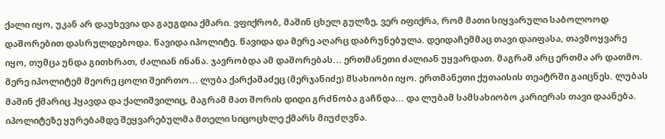ქალი იყო, უკან არ დაუხევია და გაუგდია ქმარი. ვფიქრობ, მაშინ ცხელ გულზე, ვერ იფიქრა, რომ მათი სიყვარული საბოლოოდ დაშორებით დასრულდებოდა. წავიდა იპოლიტე. წავიდა და მერე აღარც დაბრუნებულა. დეიდაჩემმაც თავი დაიფასა, თავმოყვარე იყო, თუმცა უნდა გითხრათ, ძალიან ინანა. ჯავრობდა ამ დაშორებას... ერთმანეთი ძალიან უყვარდათ. მაგრამ არც ერთმა არ დათმო. მერე იპოლიტემ მეორე ცოლი შეირთო... ლუბა ქარქაშაძეც (მერჯანიძე) მსახიობი იყო. ერთმანეთი ქუთაისის თეატრში გაიცნეს. ლუბას მაშინ ქმარიც ჰყავდა და ქალიშვილიც, მაგრამ მათ შორის დიდი გრძნობა გაჩნდა... და ლუბამ სამსახიობო კარიერას თავი დაანება. იპოლიტეზე ყურებამდე შეყვარებულმა მთელი სიცოცხლე ქმარს მიუძღვნა.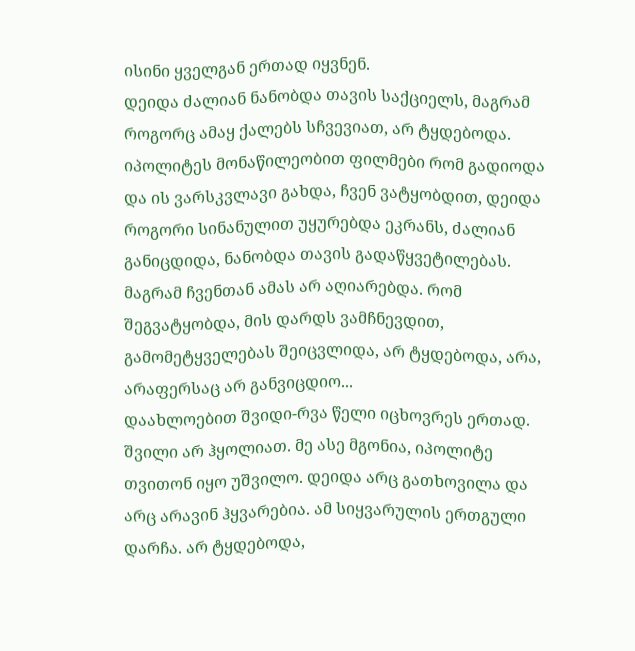ისინი ყველგან ერთად იყვნენ.
დეიდა ძალიან ნანობდა თავის საქციელს, მაგრამ როგორც ამაყ ქალებს სჩვევიათ, არ ტყდებოდა. იპოლიტეს მონაწილეობით ფილმები რომ გადიოდა და ის ვარსკვლავი გახდა, ჩვენ ვატყობდით, დეიდა როგორი სინანულით უყურებდა ეკრანს, ძალიან განიცდიდა, ნანობდა თავის გადაწყვეტილებას. მაგრამ ჩვენთან ამას არ აღიარებდა. რომ შეგვატყობდა, მის დარდს ვამჩნევდით, გამომეტყველებას შეიცვლიდა, არ ტყდებოდა, არა, არაფერსაც არ განვიცდიო...
დაახლოებით შვიდი-რვა წელი იცხოვრეს ერთად. შვილი არ ჰყოლიათ. მე ასე მგონია, იპოლიტე თვითონ იყო უშვილო. დეიდა არც გათხოვილა და არც არავინ ჰყვარებია. ამ სიყვარულის ერთგული დარჩა. არ ტყდებოდა,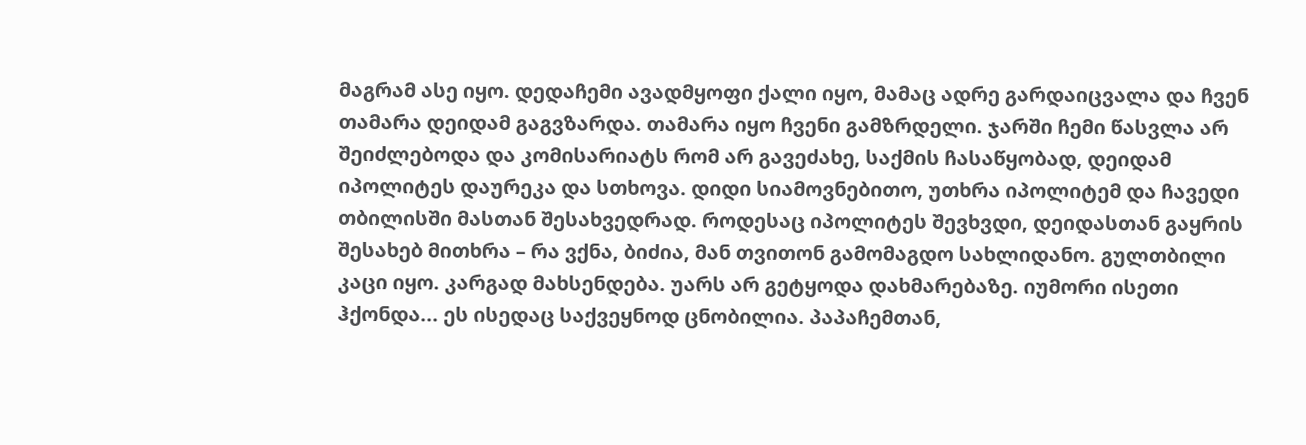მაგრამ ასე იყო. დედაჩემი ავადმყოფი ქალი იყო, მამაც ადრე გარდაიცვალა და ჩვენ თამარა დეიდამ გაგვზარდა. თამარა იყო ჩვენი გამზრდელი. ჯარში ჩემი წასვლა არ შეიძლებოდა და კომისარიატს რომ არ გავეძახე, საქმის ჩასაწყობად, დეიდამ იპოლიტეს დაურეკა და სთხოვა. დიდი სიამოვნებითო, უთხრა იპოლიტემ და ჩავედი თბილისში მასთან შესახვედრად. როდესაც იპოლიტეს შევხვდი, დეიდასთან გაყრის შესახებ მითხრა – რა ვქნა, ბიძია, მან თვითონ გამომაგდო სახლიდანო. გულთბილი კაცი იყო. კარგად მახსენდება. უარს არ გეტყოდა დახმარებაზე. იუმორი ისეთი ჰქონდა... ეს ისედაც საქვეყნოდ ცნობილია. პაპაჩემთან,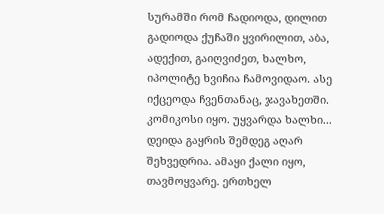სურამში რომ ჩადიოდა, დილით გადიოდა ქუჩაში ყვირილით, აბა, ადექით, გაიღვიძეთ, ხალხო, იპოლიტე ხვიჩია ჩამოვიდაო. ასე იქცეოდა ჩვენთანაც, ჯავახეთში. კომიკოსი იყო. უყვარდა ხალხი...
დეიდა გაყრის შემდეგ აღარ შეხვედრია. ამაყი ქალი იყო, თავმოყვარე. ერთხელ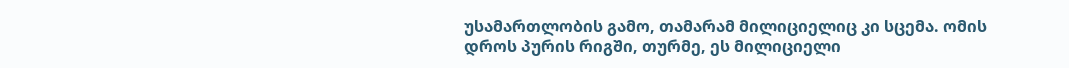უსამართლობის გამო, თამარამ მილიციელიც კი სცემა. ომის დროს პურის რიგში, თურმე, ეს მილიციელი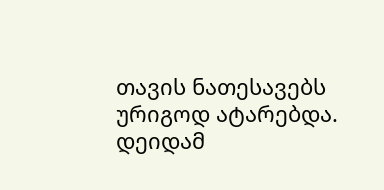თავის ნათესავებს ურიგოდ ატარებდა. დეიდამ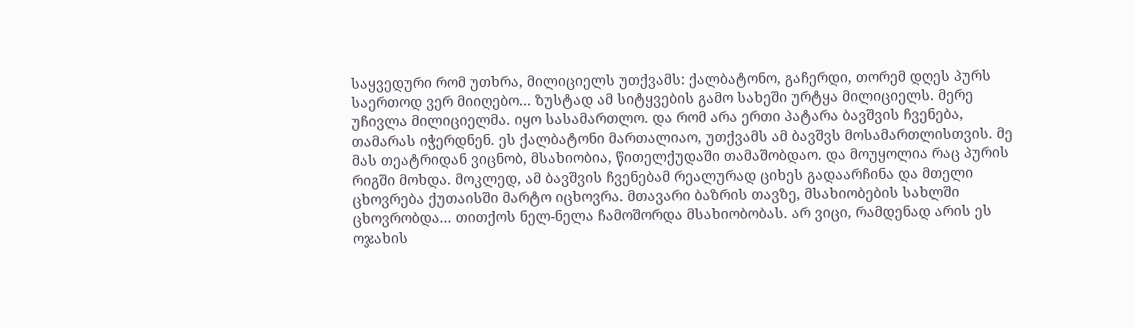საყვედური რომ უთხრა, მილიციელს უთქვამს: ქალბატონო, გაჩერდი, თორემ დღეს პურს საერთოდ ვერ მიიღებო... ზუსტად ამ სიტყვების გამო სახეში ურტყა მილიციელს. მერე უჩივლა მილიციელმა. იყო სასამართლო. და რომ არა ერთი პატარა ბავშვის ჩვენება, თამარას იჭერდნენ. ეს ქალბატონი მართალიაო, უთქვამს ამ ბავშვს მოსამართლისთვის. მე მას თეატრიდან ვიცნობ, მსახიობია, წითელქუდაში თამაშობდაო. და მოუყოლია რაც პურის რიგში მოხდა. მოკლედ, ამ ბავშვის ჩვენებამ რეალურად ციხეს გადაარჩინა და მთელი ცხოვრება ქუთაისში მარტო იცხოვრა. მთავარი ბაზრის თავზე, მსახიობების სახლში ცხოვრობდა... თითქოს ნელ-ნელა ჩამოშორდა მსახიობობას. არ ვიცი, რამდენად არის ეს ოჯახის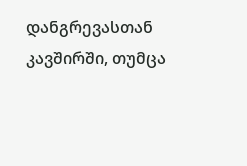დანგრევასთან კავშირში, თუმცა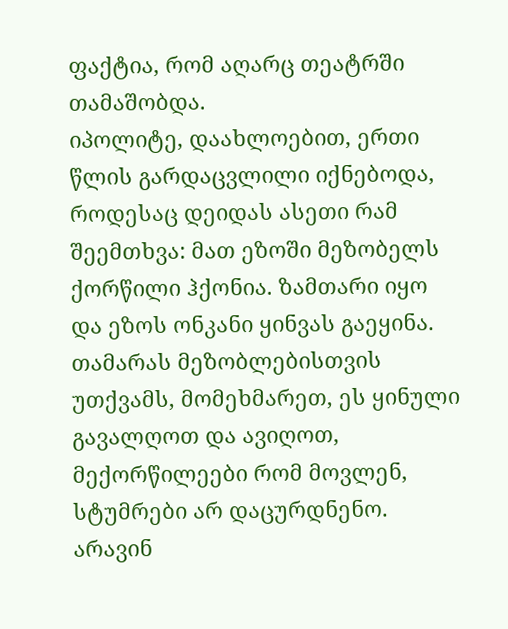ფაქტია, რომ აღარც თეატრში თამაშობდა.
იპოლიტე, დაახლოებით, ერთი წლის გარდაცვლილი იქნებოდა, როდესაც დეიდას ასეთი რამ შეემთხვა: მათ ეზოში მეზობელს ქორწილი ჰქონია. ზამთარი იყო და ეზოს ონკანი ყინვას გაეყინა. თამარას მეზობლებისთვის უთქვამს, მომეხმარეთ, ეს ყინული გავალღოთ და ავიღოთ, მექორწილეები რომ მოვლენ, სტუმრები არ დაცურდნენო. არავინ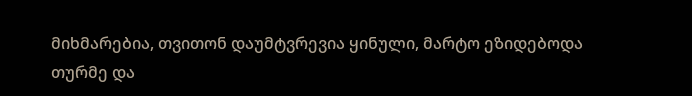მიხმარებია, თვითონ დაუმტვრევია ყინული, მარტო ეზიდებოდა თურმე და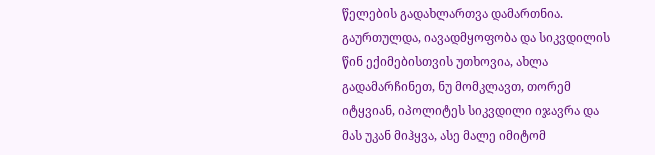წელების გადახლართვა დამართნია. გაურთულდა, იავადმყოფობა და სიკვდილის წინ ექიმებისთვის უთხოვია, ახლა გადამარჩინეთ, ნუ მომკლავთ, თორემ იტყვიან, იპოლიტეს სიკვდილი იჯავრა და მას უკან მიჰყვა, ასე მალე იმიტომ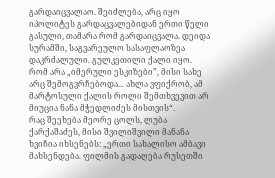გარდაიცვალაო. შეიძლება, არც იყო იპოლიტეს გარდაცვალებიდან ერთი წელი გასული, თამარა რომ გარდაიცვალა. დეიდა სურამში, საგვარეულო სასაფლაოზეა დაკრძალული. გულკეთილი ქალი იყო. რომ არა „იმერული ესკიზები”, მისი სახე არც შემოგვრჩებოდა... ახლა ვფიქრობ, ამ მარტოსული ქალის როლი შემთხვევით არ მიუცია ნანა მჭედლიძეს მისთვის“.
რაც შეეხება მეორე ცოლს, ლუბა ქარქაშაძეს, მისი შვილიშვილი მანანა ხვიჩია იხსენებს: „ერთი სახალისო ამბავი მახსენდება. ფილმის გადაღება რუსეთში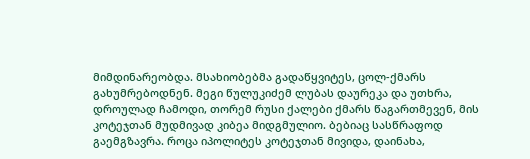მიმდინარეობდა. მსახიობებმა გადაწყვიტეს, ცოლ-ქმარს გახუმრებოდნენ. მეგი წულუკიძემ ლუბას დაურეკა და უთხრა, დროულად ჩამოდი, თორემ რუსი ქალები ქმარს წაგართმევენ, მის კოტეჯთან მუდმივად კიბეა მიდგმულიო. ბებიაც სასწრაფოდ გაემგზავრა. როცა იპოლიტეს კოტეჯთან მივიდა, დაინახა,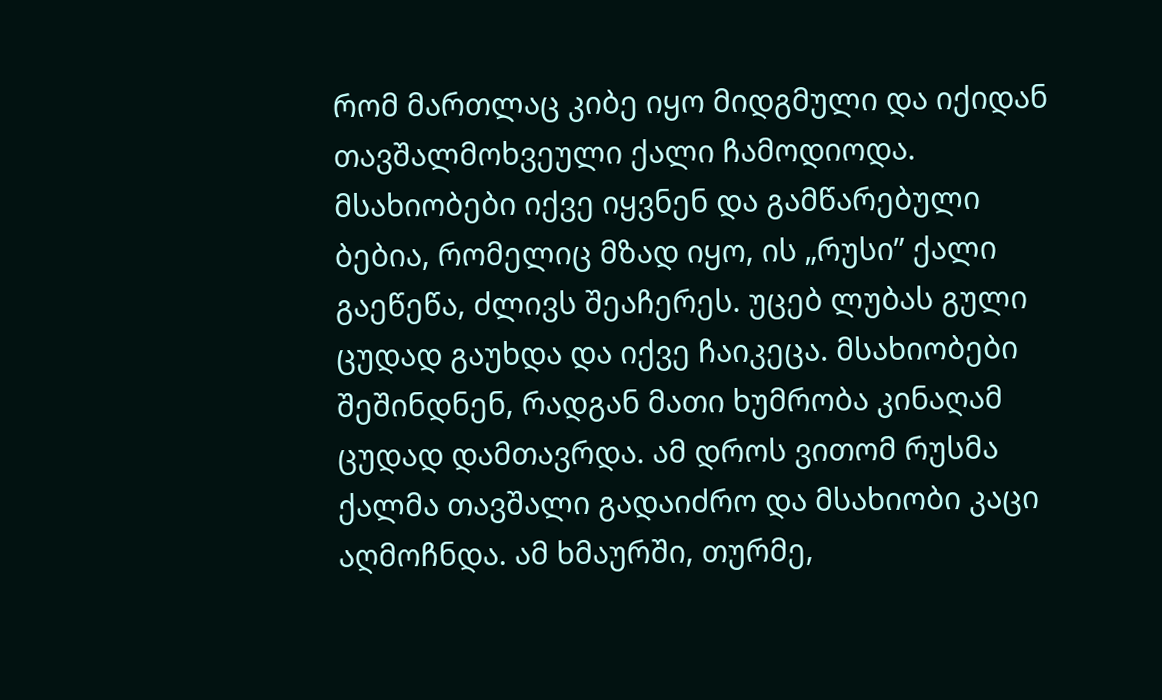რომ მართლაც კიბე იყო მიდგმული და იქიდან თავშალმოხვეული ქალი ჩამოდიოდა. მსახიობები იქვე იყვნენ და გამწარებული ბებია, რომელიც მზად იყო, ის „რუსი” ქალი გაეწეწა, ძლივს შეაჩერეს. უცებ ლუბას გული ცუდად გაუხდა და იქვე ჩაიკეცა. მსახიობები შეშინდნენ, რადგან მათი ხუმრობა კინაღამ ცუდად დამთავრდა. ამ დროს ვითომ რუსმა ქალმა თავშალი გადაიძრო და მსახიობი კაცი აღმოჩნდა. ამ ხმაურში, თურმე,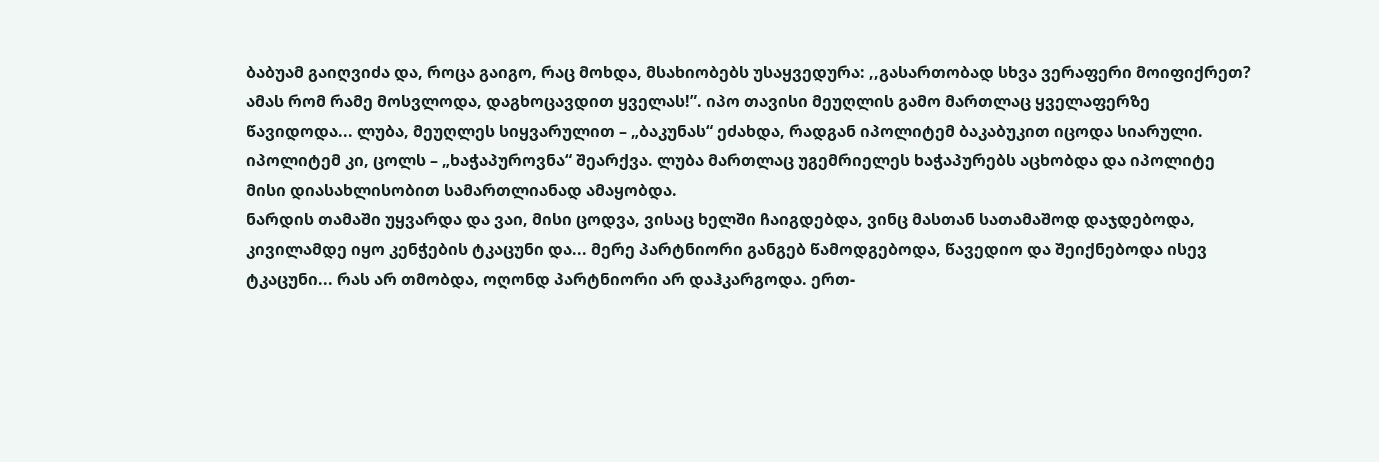ბაბუამ გაიღვიძა და, როცა გაიგო, რაც მოხდა, მსახიობებს უსაყვედურა: ,,გასართობად სხვა ვერაფერი მოიფიქრეთ? ამას რომ რამე მოსვლოდა, დაგხოცავდით ყველას!”. იპო თავისი მეუღლის გამო მართლაც ყველაფერზე წავიდოდა... ლუბა, მეუღლეს სიყვარულით – „ბაკუნას“ ეძახდა, რადგან იპოლიტემ ბაკაბუკით იცოდა სიარული. იპოლიტემ კი, ცოლს – „ხაჭაპუროვნა“ შეარქვა. ლუბა მართლაც უგემრიელეს ხაჭაპურებს აცხობდა და იპოლიტე მისი დიასახლისობით სამართლიანად ამაყობდა.
ნარდის თამაში უყვარდა და ვაი, მისი ცოდვა, ვისაც ხელში ჩაიგდებდა, ვინც მასთან სათამაშოდ დაჯდებოდა, კივილამდე იყო კენჭების ტკაცუნი და... მერე პარტნიორი განგებ წამოდგებოდა, წავედიო და შეიქნებოდა ისევ ტკაცუნი... რას არ თმობდა, ოღონდ პარტნიორი არ დაჰკარგოდა. ერთ-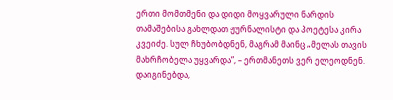ერთი მომთმენი და დიდი მოყვარული ნარდის თამაშებისა გახლდათ ჟურნალისტი და პოეტესა კირა კვეიძე. სულ ჩხუბობდნენ, მაგრამ მაინც „მელას თავის მახრჩობელა უყვარდა”, – ერთმანეთს ვერ ელეოდნენ. დაიგინებდა,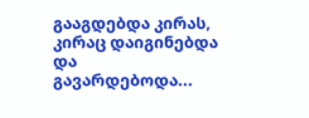გააგდებდა კირას, კირაც დაიგინებდა და გავარდებოდა...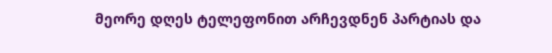მეორე დღეს ტელეფონით არჩევდნენ პარტიას და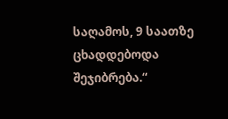საღამოს, 9 საათზე ცხადდებოდა შეჯიბრება.“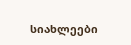სიახლეები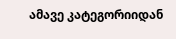ამავე კატეგორიიდან